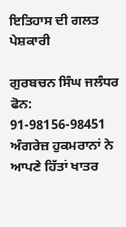ਇਤਿਹਾਸ ਦੀ ਗਲਤ ਪੇਸ਼ਕਾਰੀ

ਗੁਰਬਚਨ ਸਿੰਘ ਜਲੰਧਰ
ਫੋਨ: 91-98156-98451
ਅੰਗਰੇਜ਼ ਹੁਕਮਰਾਨਾਂ ਨੇ ਆਪਣੇ ਹਿੱਤਾਂ ਖਾਤਰ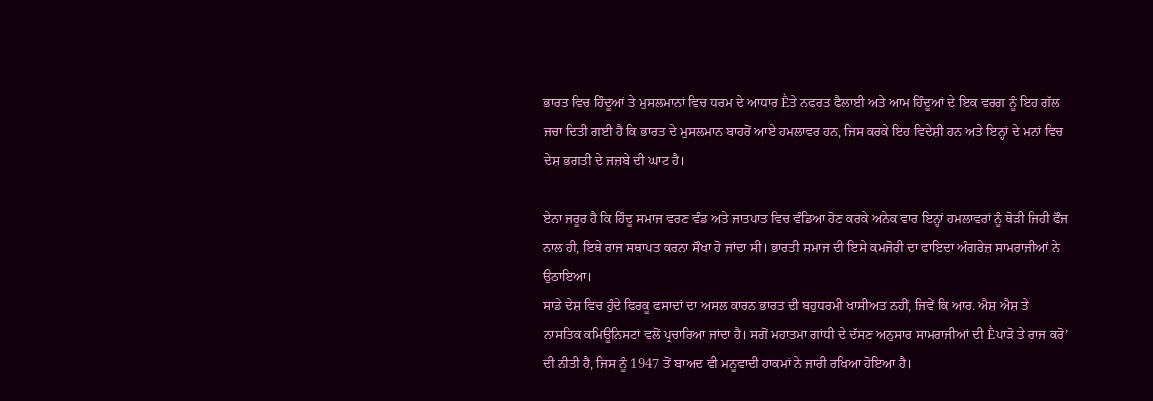ਭਾਰਤ ਵਿਚ ਹਿੰਦੂਆਂ ਤੇ ਮੁਸਲਮਾਨਾਂ ਵਿਚ ਧਰਮ ਦੇ ਆਧਾਰ Ḕਤੇ ਨਫਰਤ ਫੈਲਾਈ ਅਤੇ ਆਮ ਹਿੰਦੂਆਂ ਦੇ ਇਕ ਵਰਗ ਨੂੰ ਇਹ ਗੱਲ ਜਚਾ ਦਿਤੀ ਗਈ ਹੈ ਕਿ ਭਾਰਤ ਦੇ ਮੁਸਲਮਾਨ ਬਾਹਰੋਂ ਆਏ ਹਮਲਾਵਰ ਹਨ, ਜਿਸ ਕਰਕੇ ਇਹ ਵਿਦੇਸ਼ੀ ਹਨ ਅਤੇ ਇਨ੍ਹਾਂ ਦੇ ਮਨਾਂ ਵਿਚ ਦੇਸ਼ ਭਗਤੀ ਦੇ ਜਜ਼ਬੇ ਦੀ ਘਾਟ ਹੈ।

ਏਨਾ ਜਰੂਰ ਹੈ ਕਿ ਹਿੰਦੂ ਸਮਾਜ ਵਰਣ ਵੰਡ ਅਤੇ ਜਾਤਪਾਤ ਵਿਚ ਵੰਡਿਆ ਹੋਣ ਕਰਕੇ ਅਨੇਕ ਵਾਰ ਇਨ੍ਹਾਂ ਹਮਲਾਵਰਾਂ ਨੂੰ ਥੋੜੀ ਜਿਹੀ ਫੌਜ ਨਾਲ ਹੀ, ਇਥੇ ਰਾਜ ਸਥਾਪਤ ਕਰਨਾ ਸੌਖਾ ਹੋ ਜਾਂਦਾ ਸੀ। ਭਾਰਤੀ ਸਮਾਜ ਦੀ ਇਸੇ ਕਮਜੋਰੀ ਦਾ ਫਾਇਦਾ ਅੰਗਰੇਜ਼ ਸਾਮਰਾਜੀਆਂ ਨੇ ਉਠਾਇਆ।
ਸਾਡੇ ਦੇਸ਼ ਵਿਚ ਹੁੰਦੇ ਫਿਰਕੂ ਫਸਾਦਾਂ ਦਾ ਅਸਲ ਕਾਰਨ ਭਾਰਤ ਦੀ ਬਹੁਧਰਮੀ ਖਾਸੀਅਤ ਨਹੀਂ, ਜਿਵੇਂ ਕਿ ਆਰ. ਐਸ਼ ਐਸ਼ ਤੇ ਨਾਸਤਿਕ ਕਮਿਊਨਿਸਟਾਂ ਵਲੋਂ ਪ੍ਰਚਾਰਿਆ ਜਾਂਦਾ ਹੈ। ਸਗੋਂ ਮਹਾਤਮਾ ਗਾਂਧੀ ਦੇ ਦੱਸਣ ਅਨੁਸਾਰ ਸਾਮਰਾਜੀਆਂ ਦੀ Ḕਪਾੜੋ ਤੇ ਰਾਜ ਕਰੋ’ ਦੀ ਨੀਤੀ ਹੈ, ਜਿਸ ਨੂੰ 1947 ਤੋਂ ਬਾਅਦ ਵੀ ਮਨੂਵਾਦੀ ਹਾਕਮਾਂ ਨੇ ਜਾਰੀ ਰਖਿਆ ਹੋਇਆ ਹੈ।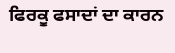ਫਿਰਕੂ ਫਸਾਦਾਂ ਦਾ ਕਾਰਨ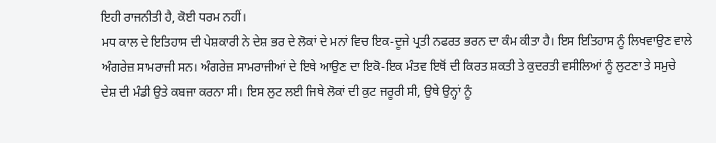ਇਹੀ ਰਾਜਨੀਤੀ ਹੈ, ਕੋਈ ਧਰਮ ਨਹੀਂ।
ਮਧ ਕਾਲ ਦੇ ਇਤਿਹਾਸ ਦੀ ਪੇਸ਼ਕਾਰੀ ਨੇ ਦੇਸ਼ ਭਰ ਦੇ ਲੋਕਾਂ ਦੇ ਮਨਾਂ ਵਿਚ ਇਕ-ਦੂਜੇ ਪ੍ਰਤੀ ਨਫਰਤ ਭਰਨ ਦਾ ਕੰਮ ਕੀਤਾ ਹੈ। ਇਸ ਇਤਿਹਾਸ ਨੂੰ ਲਿਖਵਾਉਣ ਵਾਲੇ ਅੰਗਰੇਜ਼ ਸਾਮਰਾਜੀ ਸਨ। ਅੰਗਰੇਜ਼ ਸਾਮਰਾਜੀਆਂ ਦੇ ਇਥੇ ਆਉਣ ਦਾ ਇਕੋ-ਇਕ ਮੰਤਵ ਇਥੋਂ ਦੀ ਕਿਰਤ ਸ਼ਕਤੀ ਤੇ ਕੁਦਰਤੀ ਵਸੀਲਿਆਂ ਨੂੰ ਲੁਟਣਾ ਤੇ ਸਮੁਚੇ ਦੇਸ਼ ਦੀ ਮੰਡੀ ਉਤੇ ਕਬਜਾ ਕਰਨਾ ਸੀ। ਇਸ ਲੁਟ ਲਈ ਜਿਥੇ ਲੋਕਾਂ ਦੀ ਕੁਟ ਜਰੂਰੀ ਸੀ, ਉਥੇ ਉਨ੍ਹਾਂ ਨੂੰ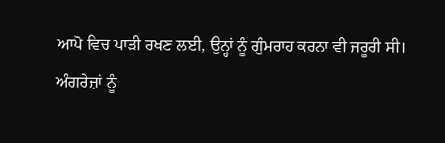ਆਪੋ ਵਿਚ ਪਾੜੀ ਰਖਣ ਲਈ, ਉਨ੍ਹਾਂ ਨੂੰ ਗੁੰਮਰਾਹ ਕਰਨਾ ਵੀ ਜਰੂਰੀ ਸੀ।
ਅੰਗਰੇਜ਼ਾਂ ਨੂੰ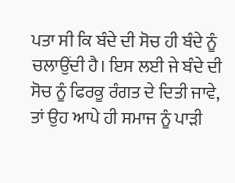ਪਤਾ ਸੀ ਕਿ ਬੰਦੇ ਦੀ ਸੋਚ ਹੀ ਬੰਦੇ ਨੂੰ ਚਲਾਉਂਦੀ ਹੈ। ਇਸ ਲਈ ਜੇ ਬੰਦੇ ਦੀ ਸੋਚ ਨੂੰ ਫਿਰਕੂ ਰੰਗਤ ਦੇ ਦਿਤੀ ਜਾਵੇ, ਤਾਂ ਉਹ ਆਪੇ ਹੀ ਸਮਾਜ ਨੂੰ ਪਾੜੀ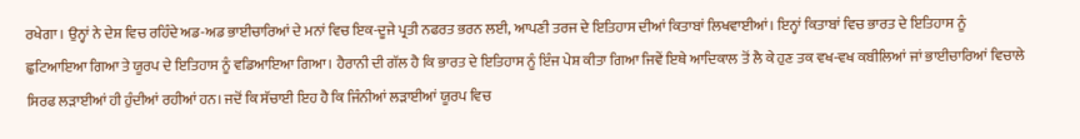ਰਖੇਗਾ। ਉਨ੍ਹਾਂ ਨੇ ਦੇਸ਼ ਵਿਚ ਰਹਿੰਦੇ ਅਡ-ਅਡ ਭਾਈਚਾਰਿਆਂ ਦੇ ਮਨਾਂ ਵਿਚ ਇਕ-ਦੂਜੇ ਪ੍ਰਤੀ ਨਫਰਤ ਭਰਨ ਲਈ, ਆਪਣੀ ਤਰਜ ਦੇ ਇਤਿਹਾਸ ਦੀਆਂ ਕਿਤਾਬਾਂ ਲਿਖਵਾਈਆਂ। ਇਨ੍ਹਾਂ ਕਿਤਾਬਾਂ ਵਿਚ ਭਾਰਤ ਦੇ ਇਤਿਹਾਸ ਨੂੰ ਛੁਟਿਆਇਆ ਗਿਆ ਤੇ ਯੂਰਪ ਦੇ ਇਤਿਹਾਸ ਨੂੰ ਵਡਿਆਇਆ ਗਿਆ। ਹੈਰਾਨੀ ਦੀ ਗੱਲ ਹੈ ਕਿ ਭਾਰਤ ਦੇ ਇਤਿਹਾਸ ਨੂੰ ਇੰਜ ਪੇਸ਼ ਕੀਤਾ ਗਿਆ ਜਿਵੇਂ ਇਥੇ ਆਦਿਕਾਲ ਤੋਂ ਲੈ ਕੇ ਹੁਣ ਤਕ ਵਖ-ਵਖ ਕਬੀਲਿਆਂ ਜਾਂ ਭਾਈਚਾਰਿਆਂ ਵਿਚਾਲੇ ਸਿਰਫ ਲੜਾਈਆਂ ਹੀ ਹੁੰਦੀਆਂ ਰਹੀਆਂ ਹਨ। ਜਦੋਂ ਕਿ ਸੱਚਾਈ ਇਹ ਹੈ ਕਿ ਜਿੰਨੀਆਂ ਲੜਾਈਆਂ ਯੂਰਪ ਵਿਚ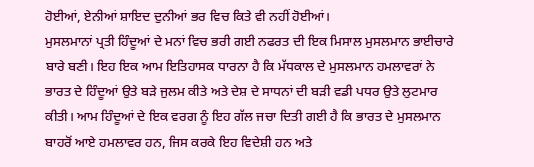ਹੋਈਆਂ, ਏਨੀਆਂ ਸ਼ਾਇਦ ਦੁਨੀਆਂ ਭਰ ਵਿਚ ਕਿਤੇ ਵੀ ਨਹੀਂ ਹੋਈਆਂ।
ਮੁਸਲਮਾਨਾਂ ਪ੍ਰਤੀ ਹਿੰਦੂਆਂ ਦੇ ਮਨਾਂ ਵਿਚ ਭਰੀ ਗਈ ਨਫਰਤ ਦੀ ਇਕ ਮਿਸਾਲ ਮੁਸਲਮਾਨ ਭਾਈਚਾਰੇ ਬਾਰੇ ਬਣੀ। ਇਹ ਇਕ ਆਮ ਇਤਿਹਾਸਕ ਧਾਰਨਾ ਹੈ ਕਿ ਮੱਧਕਾਲ ਦੇ ਮੁਸਲਮਾਨ ਹਮਲਾਵਰਾਂ ਨੇ ਭਾਰਤ ਦੇ ਹਿੰਦੂਆਂ ਉਤੇ ਬੜੇ ਜੁਲਮ ਕੀਤੇ ਅਤੇ ਦੇਸ਼ ਦੇ ਸਾਧਨਾਂ ਦੀ ਬੜੀ ਵਡੀ ਪਧਰ ਉਤੇ ਲੁਟਮਾਰ ਕੀਤੀ। ਆਮ ਹਿੰਦੂਆਂ ਦੇ ਇਕ ਵਰਗ ਨੂੰ ਇਹ ਗੱਲ ਜਚਾ ਦਿਤੀ ਗਈ ਹੈ ਕਿ ਭਾਰਤ ਦੇ ਮੁਸਲਮਾਨ ਬਾਹਰੋਂ ਆਏ ਹਮਲਾਵਰ ਹਨ, ਜਿਸ ਕਰਕੇ ਇਹ ਵਿਦੇਸ਼ੀ ਹਨ ਅਤੇ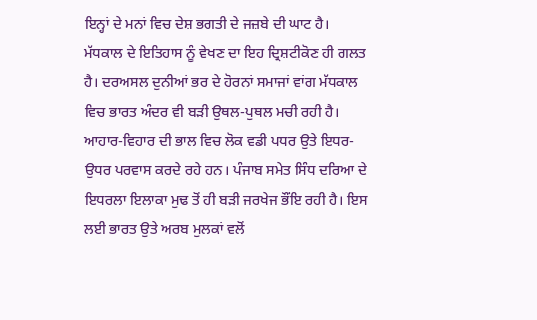ਇਨ੍ਹਾਂ ਦੇ ਮਨਾਂ ਵਿਚ ਦੇਸ਼ ਭਗਤੀ ਦੇ ਜਜ਼ਬੇ ਦੀ ਘਾਟ ਹੈ। ਮੱਧਕਾਲ ਦੇ ਇਤਿਹਾਸ ਨੂੰ ਵੇਖਣ ਦਾ ਇਹ ਦ੍ਰਿਸ਼ਟੀਕੋਣ ਹੀ ਗਲਤ ਹੈ। ਦਰਅਸਲ ਦੁਨੀਆਂ ਭਰ ਦੇ ਹੋਰਨਾਂ ਸਮਾਜਾਂ ਵਾਂਗ ਮੱਧਕਾਲ ਵਿਚ ਭਾਰਤ ਅੰਦਰ ਵੀ ਬੜੀ ਉਥਲ-ਪੁਥਲ ਮਚੀ ਰਹੀ ਹੈ। ਆਹਾਰ-ਵਿਹਾਰ ਦੀ ਭਾਲ ਵਿਚ ਲੋਕ ਵਡੀ ਪਧਰ ਉਤੇ ਇਧਰ-ਉਧਰ ਪਰਵਾਸ ਕਰਦੇ ਰਹੇ ਹਨ। ਪੰਜਾਬ ਸਮੇਤ ਸਿੰਧ ਦਰਿਆ ਦੇ ਇਧਰਲਾ ਇਲਾਕਾ ਮੁਢ ਤੋਂ ਹੀ ਬੜੀ ਜਰਖੇਜ ਭੌਂਇ ਰਹੀ ਹੈ। ਇਸ ਲਈ ਭਾਰਤ ਉਤੇ ਅਰਬ ਮੁਲਕਾਂ ਵਲੋਂ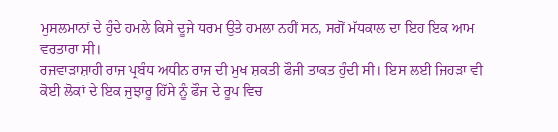ਮੁਸਲਮਾਨਾਂ ਦੇ ਹੁੰਦੇ ਹਮਲੇ ਕਿਸੇ ਦੂਜੇ ਧਰਮ ਉਤੇ ਹਮਲਾ ਨਹੀਂ ਸਨ, ਸਗੋਂ ਮੱਧਕਾਲ ਦਾ ਇਹ ਇਕ ਆਮ ਵਰਤਾਰਾ ਸੀ।
ਰਜਵਾੜਾਸ਼ਾਹੀ ਰਾਜ ਪ੍ਰਬੰਧ ਅਧੀਨ ਰਾਜ ਦੀ ਮੁਖ ਸ਼ਕਤੀ ਫੌਜੀ ਤਾਕਤ ਹੁੰਦੀ ਸੀ। ਇਸ ਲਈ ਜਿਹੜਾ ਵੀ ਕੋਈ ਲੋਕਾਂ ਦੇ ਇਕ ਜੁਝਾਰੂ ਹਿੱਸੇ ਨੂੰ ਫੌਜ ਦੇ ਰੂਪ ਵਿਚ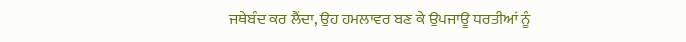ਜਥੇਬੰਦ ਕਰ ਲੈਂਦਾ, ਉਹ ਹਮਲਾਵਰ ਬਣ ਕੇ ਉਪਜਾਊ ਧਰਤੀਆਂ ਨੂੰ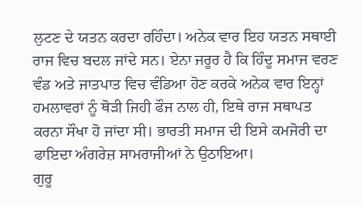ਲੁਟਣ ਦੇ ਯਤਨ ਕਰਦਾ ਰਹਿੰਦਾ। ਅਨੇਕ ਵਾਰ ਇਹ ਯਤਨ ਸਥਾਈ ਰਾਜ ਵਿਚ ਬਦਲ ਜਾਂਦੇ ਸਨ। ਏਨਾ ਜਰੂਰ ਹੈ ਕਿ ਹਿੰਦੂ ਸਮਾਜ ਵਰਣ ਵੰਡ ਅਤੇ ਜਾਤਪਾਤ ਵਿਚ ਵੰਡਿਆ ਹੋਣ ਕਰਕੇ ਅਨੇਕ ਵਾਰ ਇਨ੍ਹਾਂ ਹਮਲਾਵਰਾਂ ਨੂੰ ਥੋੜੀ ਜਿਹੀ ਫੌਜ ਨਾਲ ਹੀ, ਇਥੇ ਰਾਜ ਸਥਾਪਤ ਕਰਨਾ ਸੌਖਾ ਹੋ ਜਾਂਦਾ ਸੀ। ਭਾਰਤੀ ਸਮਾਜ ਦੀ ਇਸੇ ਕਮਜੋਰੀ ਦਾ ਫਾਇਦਾ ਅੰਗਰੇਜ਼ ਸਾਮਰਾਜੀਆਂ ਨੇ ਉਠਾਇਆ।
ਗੁਰੂ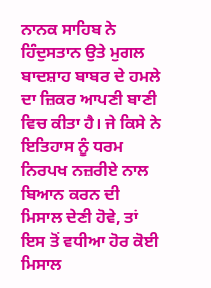ਨਾਨਕ ਸਾਹਿਬ ਨੇ ਹਿੰਦੁਸਤਾਨ ਉਤੇ ਮੁਗਲ ਬਾਦਸ਼ਾਹ ਬਾਬਰ ਦੇ ਹਮਲੇ ਦਾ ਜ਼ਿਕਰ ਆਪਣੀ ਬਾਣੀ ਵਿਚ ਕੀਤਾ ਹੈ। ਜੇ ਕਿਸੇ ਨੇ ਇਤਿਹਾਸ ਨੂੰ ਧਰਮ ਨਿਰਪਖ ਨਜ਼ਰੀਏ ਨਾਲ ਬਿਆਨ ਕਰਨ ਦੀ ਮਿਸਾਲ ਦੇਣੀ ਹੋਵੇ, ਤਾਂ ਇਸ ਤੋਂ ਵਧੀਆ ਹੋਰ ਕੋਈ ਮਿਸਾਲ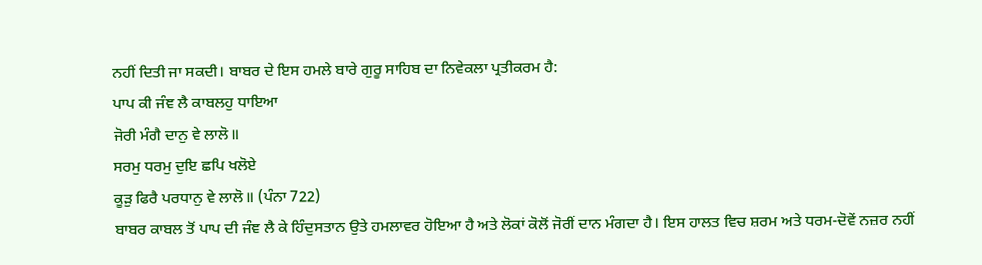ਨਹੀਂ ਦਿਤੀ ਜਾ ਸਕਦੀ। ਬਾਬਰ ਦੇ ਇਸ ਹਮਲੇ ਬਾਰੇ ਗੁਰੂ ਸਾਹਿਬ ਦਾ ਨਿਵੇਕਲਾ ਪ੍ਰਤੀਕਰਮ ਹੈ:
ਪਾਪ ਕੀ ਜੰਞ ਲੈ ਕਾਬਲਹੁ ਧਾਇਆ
ਜੋਰੀ ਮੰਗੈ ਦਾਨੁ ਵੇ ਲਾਲੋ॥
ਸਰਮੁ ਧਰਮੁ ਦੁਇ ਛਪਿ ਖਲੋਏ
ਕੂੜੁ ਫਿਰੈ ਪਰਧਾਨੁ ਵੇ ਲਾਲੋ॥ (ਪੰਨਾ 722)
ਬਾਬਰ ਕਾਬਲ ਤੋਂ ਪਾਪ ਦੀ ਜੰਞ ਲੈ ਕੇ ਹਿੰਦੁਸਤਾਨ ਉਤੇ ਹਮਲਾਵਰ ਹੋਇਆ ਹੈ ਅਤੇ ਲੋਕਾਂ ਕੋਲੋਂ ਜੋਰੀਂ ਦਾਨ ਮੰਗਦਾ ਹੈ। ਇਸ ਹਾਲਤ ਵਿਚ ਸ਼ਰਮ ਅਤੇ ਧਰਮ-ਦੋਵੇਂ ਨਜ਼ਰ ਨਹੀਂ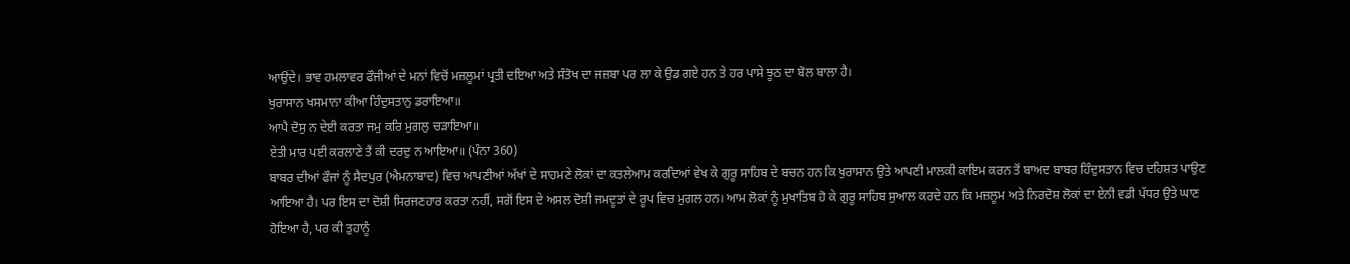ਆਉਂਦੇ। ਭਾਵ ਹਮਲਾਵਰ ਫੌਜੀਆਂ ਦੇ ਮਨਾਂ ਵਿਚੋਂ ਮਜ਼ਲੂਮਾਂ ਪ੍ਰਤੀ ਦਇਆ ਅਤੇ ਸੰਤੋਖ ਦਾ ਜਜ਼ਬਾ ਪਰ ਲਾ ਕੇ ਉਡ ਗਏ ਹਨ ਤੇ ਹਰ ਪਾਸੇ ਝੂਠ ਦਾ ਬੋਲ ਬਾਲਾ ਹੈ।
ਖੁਰਾਸਾਨ ਖਸਮਾਨਾ ਕੀਆ ਹਿੰਦੁਸਤਾਨੁ ਡਰਾਇਆ॥
ਆਪੈ ਦੋਸੁ ਨ ਦੇਈ ਕਰਤਾ ਜਮੁ ਕਰਿ ਮੁਗਲੁ ਚੜਾਇਆ॥
ਏਤੀ ਮਾਰ ਪਈ ਕਰਲਾਣੇ ਤੈਂ ਕੀ ਦਰਦੁ ਨ ਆਇਆ॥ (ਪੰਨਾ 360)
ਬਾਬਰ ਦੀਆਂ ਫੌਜਾਂ ਨੂੰ ਸੈਦਪੁਰ (ਐਮਨਾਬਾਦ) ਵਿਚ ਆਪਣੀਆਂ ਅੱਖਾਂ ਦੇ ਸਾਹਮਣੇ ਲੋਕਾਂ ਦਾ ਕਤਲੇਆਮ ਕਰਦਿਆਂ ਵੇਖ ਕੇ ਗੁਰੂ ਸਾਹਿਬ ਦੇ ਬਚਨ ਹਨ ਕਿ ਖੁਰਾਸਾਨ ਉਤੇ ਆਪਣੀ ਮਾਲਕੀ ਕਾਇਮ ਕਰਨ ਤੋਂ ਬਾਅਦ ਬਾਬਰ ਹਿੰਦੁਸਤਾਨ ਵਿਚ ਦਹਿਸ਼ਤ ਪਾਉਣ ਆਇਆ ਹੈ। ਪਰ ਇਸ ਦਾ ਦੋਸ਼ੀ ਸਿਰਜਣਹਾਰ ਕਰਤਾ ਨਹੀਂ, ਸਗੋਂ ਇਸ ਦੇ ਅਸਲ ਦੋਸ਼ੀ ਜਮਦੂਤਾਂ ਦੇ ਰੂਪ ਵਿਚ ਮੁਗਲ ਹਨ। ਆਮ ਲੋਕਾਂ ਨੂੰ ਮੁਖਾਤਿਬ ਹੋ ਕੇ ਗੁਰੂ ਸਾਹਿਬ ਸੁਆਲ ਕਰਦੇ ਹਨ ਕਿ ਮਜ਼ਲੂਮ ਅਤੇ ਨਿਰਦੋਸ਼ ਲੋਕਾਂ ਦਾ ਏਨੀ ਵਡੀ ਪੱਧਰ ਉਤੇ ਘਾਣ ਹੋਇਆ ਹੈ, ਪਰ ਕੀ ਤੁਹਾਨੂੰ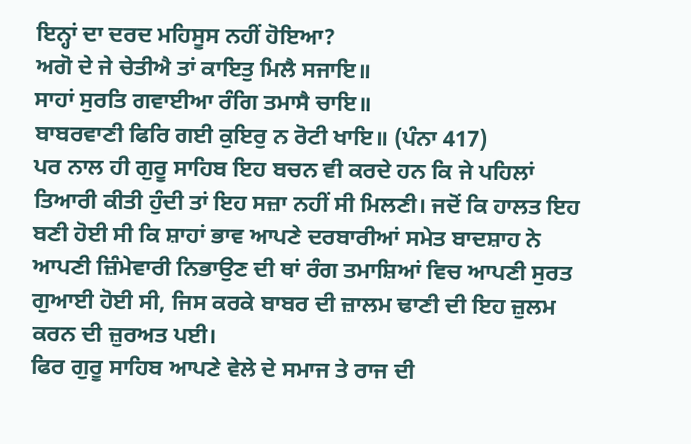ਇਨ੍ਹਾਂ ਦਾ ਦਰਦ ਮਹਿਸੂਸ ਨਹੀਂ ਹੋਇਆ?
ਅਗੋ ਦੇ ਜੇ ਚੇਤੀਐ ਤਾਂ ਕਾਇਤੁ ਮਿਲੈ ਸਜਾਇ॥
ਸਾਹਾਂ ਸੁਰਤਿ ਗਵਾਈਆ ਰੰਗਿ ਤਮਾਸੈ ਚਾਇ॥
ਬਾਬਰਵਾਣੀ ਫਿਰਿ ਗਈ ਕੁਇਰੁ ਨ ਰੋਟੀ ਖਾਇ॥ (ਪੰਨਾ 417)
ਪਰ ਨਾਲ ਹੀ ਗੁਰੂ ਸਾਹਿਬ ਇਹ ਬਚਨ ਵੀ ਕਰਦੇ ਹਨ ਕਿ ਜੇ ਪਹਿਲਾਂ ਤਿਆਰੀ ਕੀਤੀ ਹੁੰਦੀ ਤਾਂ ਇਹ ਸਜ਼ਾ ਨਹੀਂ ਸੀ ਮਿਲਣੀ। ਜਦੋਂ ਕਿ ਹਾਲਤ ਇਹ ਬਣੀ ਹੋਈ ਸੀ ਕਿ ਸ਼ਾਹਾਂ ਭਾਵ ਆਪਣੇ ਦਰਬਾਰੀਆਂ ਸਮੇਤ ਬਾਦਸ਼ਾਹ ਨੇ ਆਪਣੀ ਜ਼ਿੰਮੇਵਾਰੀ ਨਿਭਾਉਣ ਦੀ ਥਾਂ ਰੰਗ ਤਮਾਸ਼ਿਆਂ ਵਿਚ ਆਪਣੀ ਸੁਰਤ ਗੁਆਈ ਹੋਈ ਸੀ, ਜਿਸ ਕਰਕੇ ਬਾਬਰ ਦੀ ਜ਼ਾਲਮ ਢਾਣੀ ਦੀ ਇਹ ਜ਼ੁਲਮ ਕਰਨ ਦੀ ਜ਼ੁਰਅਤ ਪਈ।
ਫਿਰ ਗੁਰੂ ਸਾਹਿਬ ਆਪਣੇ ਵੇਲੇ ਦੇ ਸਮਾਜ ਤੇ ਰਾਜ ਦੀ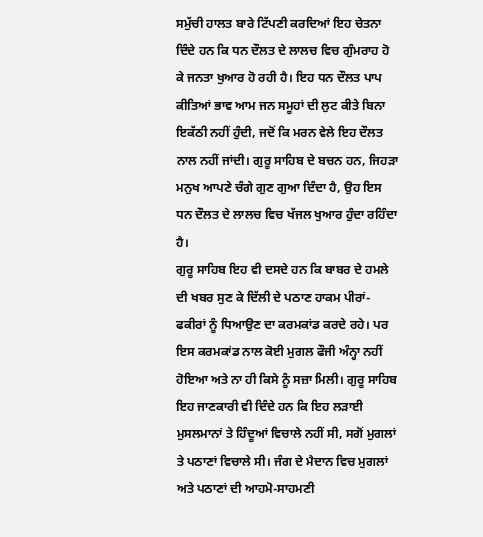ਸਮੁੱਚੀ ਹਾਲਤ ਬਾਰੇ ਟਿੱਪਣੀ ਕਰਦਿਆਂ ਇਹ ਚੇਤਨਾ ਦਿੰਦੇ ਹਨ ਕਿ ਧਨ ਦੌਲਤ ਦੇ ਲਾਲਚ ਵਿਚ ਗੁੰਮਰਾਹ ਹੋ ਕੇ ਜਨਤਾ ਖੁਆਰ ਹੋ ਰਹੀ ਹੈ। ਇਹ ਧਨ ਦੌਲਤ ਪਾਪ ਕੀਤਿਆਂ ਭਾਵ ਆਮ ਜਨ ਸਮੂਹਾਂ ਦੀ ਲੁਟ ਕੀਤੇ ਬਿਨਾ ਇਕੱਠੀ ਨਹੀਂ ਹੁੰਦੀ, ਜਦੋਂ ਕਿ ਮਰਨ ਵੇਲੇ ਇਹ ਦੌਲਤ ਨਾਲ ਨਹੀਂ ਜਾਂਦੀ। ਗੁਰੂ ਸਾਹਿਬ ਦੇ ਬਚਨ ਹਨ, ਜਿਹੜਾ ਮਨੁਖ ਆਪਣੇ ਚੰਗੇ ਗੁਣ ਗੁਆ ਦਿੰਦਾ ਹੈ, ਉਹ ਇਸ ਧਨ ਦੌਲਤ ਦੇ ਲਾਲਚ ਵਿਚ ਖੱਜਲ ਖੁਆਰ ਹੁੰਦਾ ਰਹਿੰਦਾ ਹੈ।
ਗੁਰੂ ਸਾਹਿਬ ਇਹ ਵੀ ਦਸਦੇ ਹਨ ਕਿ ਬਾਬਰ ਦੇ ਹਮਲੇ ਦੀ ਖਬਰ ਸੁਣ ਕੇ ਦਿੱਲੀ ਦੇ ਪਠਾਣ ਹਾਕਮ ਪੀਰਾਂ-ਫਕੀਰਾਂ ਨੂੰ ਧਿਆਉਣ ਦਾ ਕਰਮਕਾਂਡ ਕਰਦੇ ਰਹੇ। ਪਰ ਇਸ ਕਰਮਕਾਂਡ ਨਾਲ ਕੋਈ ਮੁਗਲ ਫੌਜੀ ਅੰਨ੍ਹਾ ਨਹੀਂ ਹੋਇਆ ਅਤੇ ਨਾ ਹੀ ਕਿਸੇ ਨੂੰ ਸਜ਼ਾ ਮਿਲੀ। ਗੁਰੂ ਸਾਹਿਬ ਇਹ ਜਾਣਕਾਰੀ ਵੀ ਦਿੰਦੇ ਹਨ ਕਿ ਇਹ ਲੜਾਈ ਮੁਸਲਮਾਨਾਂ ਤੇ ਹਿੰਦੂਆਂ ਵਿਚਾਲੇ ਨਹੀਂ ਸੀ, ਸਗੋਂ ਮੁਗਲਾਂ ਤੇ ਪਠਾਣਾਂ ਵਿਚਾਲੇ ਸੀ। ਜੰਗ ਦੇ ਮੈਦਾਨ ਵਿਚ ਮੁਗਲਾਂ ਅਤੇ ਪਠਾਣਾਂ ਦੀ ਆਹਮੋ-ਸਾਹਮਣੀ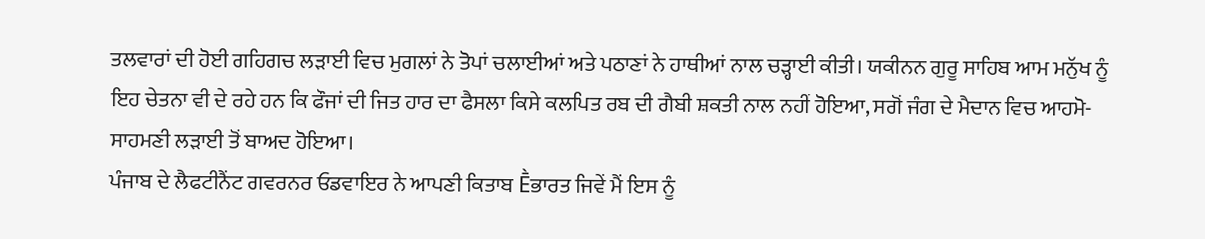ਤਲਵਾਰਾਂ ਦੀ ਹੋਈ ਗਹਿਗਚ ਲੜਾਈ ਵਿਚ ਮੁਗਲਾਂ ਨੇ ਤੋਪਾਂ ਚਲਾਈਆਂ ਅਤੇ ਪਠਾਣਾਂ ਨੇ ਹਾਥੀਆਂ ਨਾਲ ਚੜ੍ਹਾਈ ਕੀਤੀ। ਯਕੀਨਨ ਗੁਰੂ ਸਾਹਿਬ ਆਮ ਮਨੁੱਖ ਨੂੰ ਇਹ ਚੇਤਨਾ ਵੀ ਦੇ ਰਹੇ ਹਨ ਕਿ ਫੌਜਾਂ ਦੀ ਜਿਤ ਹਾਰ ਦਾ ਫੈਸਲਾ ਕਿਸੇ ਕਲਪਿਤ ਰਬ ਦੀ ਗੈਬੀ ਸ਼ਕਤੀ ਨਾਲ ਨਹੀਂ ਹੋਇਆ, ਸਗੋਂ ਜੰਗ ਦੇ ਮੈਦਾਨ ਵਿਚ ਆਹਮੋ-ਸਾਹਮਣੀ ਲੜਾਈ ਤੋਂ ਬਾਅਦ ਹੋਇਆ।
ਪੰਜਾਬ ਦੇ ਲੈਫਟੀਨੈਂਟ ਗਵਰਨਰ ਓਡਵਾਇਰ ਨੇ ਆਪਣੀ ਕਿਤਾਬ Ḕਭਾਰਤ ਜਿਵੇਂ ਮੈਂ ਇਸ ਨੂੰ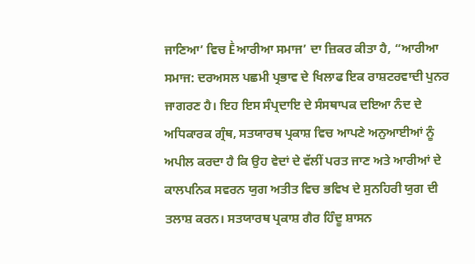ਜਾਣਿਆ’ ਵਿਚ Ḕਆਰੀਆ ਸਮਾਜ’ ਦਾ ਜ਼ਿਕਰ ਕੀਤਾ ਹੈ, “ਆਰੀਆ ਸਮਾਜ: ਦਰਅਸਲ ਪਛਮੀ ਪ੍ਰਭਾਵ ਦੇ ਖਿਲਾਫ ਇਕ ਰਾਸ਼ਟਰਵਾਦੀ ਪੁਨਰ ਜਾਗਰਣ ਹੈ। ਇਹ ਇਸ ਸੰਪ੍ਰਦਾਇ ਦੇ ਸੰਸਥਾਪਕ ਦਇਆ ਨੰਦ ਦੇ ਅਧਿਕਾਰਕ ਗ੍ਰੰਥ, ਸਤਯਾਰਥ ਪ੍ਰਕਾਸ਼ ਵਿਚ ਆਪਣੇ ਅਨੁਆਈਆਂ ਨੂੰ ਅਪੀਲ ਕਰਦਾ ਹੈ ਕਿ ਉਹ ਵੇਦਾਂ ਦੇ ਵੱਲੀਂ ਪਰਤ ਜਾਣ ਅਤੇ ਆਰੀਆਂ ਦੇ ਕਾਲਪਨਿਕ ਸਵਰਨ ਯੁਗ ਅਤੀਤ ਵਿਚ ਭਵਿਖ ਦੇ ਸੁਨਹਿਰੀ ਯੁਗ ਦੀ ਤਲਾਸ਼ ਕਰਨ। ਸਤਯਾਰਥ ਪ੍ਰਕਾਸ਼ ਗੈਰ ਹਿੰਦੂ ਸ਼ਾਸਨ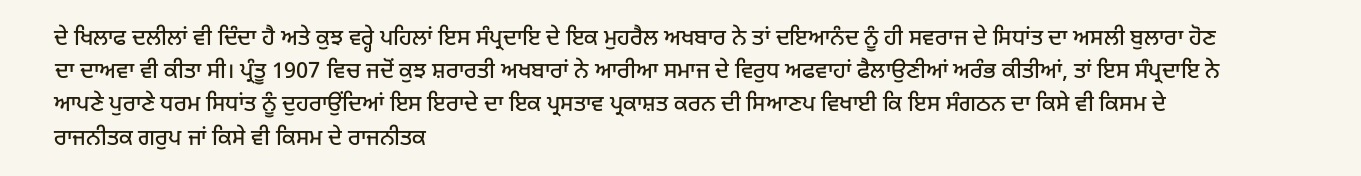ਦੇ ਖਿਲਾਫ ਦਲੀਲਾਂ ਵੀ ਦਿੰਦਾ ਹੈ ਅਤੇ ਕੁਝ ਵਰ੍ਹੇ ਪਹਿਲਾਂ ਇਸ ਸੰਪ੍ਰਦਾਇ ਦੇ ਇਕ ਮੁਹਰੈਲ ਅਖਬਾਰ ਨੇ ਤਾਂ ਦਇਆਨੰਦ ਨੂੰ ਹੀ ਸਵਰਾਜ ਦੇ ਸਿਧਾਂਤ ਦਾ ਅਸਲੀ ਬੁਲਾਰਾ ਹੋਣ ਦਾ ਦਾਅਵਾ ਵੀ ਕੀਤਾ ਸੀ। ਪ੍ਰੰਤੂ 1907 ਵਿਚ ਜਦੋਂ ਕੁਝ ਸ਼ਰਾਰਤੀ ਅਖਬਾਰਾਂ ਨੇ ਆਰੀਆ ਸਮਾਜ ਦੇ ਵਿਰੁਧ ਅਫਵਾਹਾਂ ਫੈਲਾਉਣੀਆਂ ਅਰੰਭ ਕੀਤੀਆਂ, ਤਾਂ ਇਸ ਸੰਪ੍ਰਦਾਇ ਨੇ ਆਪਣੇ ਪੁਰਾਣੇ ਧਰਮ ਸਿਧਾਂਤ ਨੂੰ ਦੁਹਰਾਉਂਦਿਆਂ ਇਸ ਇਰਾਦੇ ਦਾ ਇਕ ਪ੍ਰਸਤਾਵ ਪ੍ਰਕਾਸ਼ਤ ਕਰਨ ਦੀ ਸਿਆਣਪ ਵਿਖਾਈ ਕਿ ਇਸ ਸੰਗਠਨ ਦਾ ਕਿਸੇ ਵੀ ਕਿਸਮ ਦੇ ਰਾਜਨੀਤਕ ਗਰੁਪ ਜਾਂ ਕਿਸੇ ਵੀ ਕਿਸਮ ਦੇ ਰਾਜਨੀਤਕ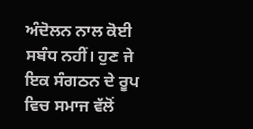ਅੰਦੋਲਨ ਨਾਲ ਕੋਈ ਸਬੰਧ ਨਹੀਂ। ਹੁਣ ਜੇ ਇਕ ਸੰਗਠਨ ਦੇ ਰੂਪ ਵਿਚ ਸਮਾਜ ਵੱਲੋਂ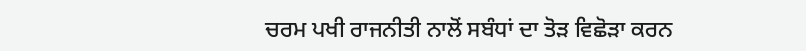ਚਰਮ ਪਖੀ ਰਾਜਨੀਤੀ ਨਾਲੋਂ ਸਬੰਧਾਂ ਦਾ ਤੋੜ ਵਿਛੋੜਾ ਕਰਨ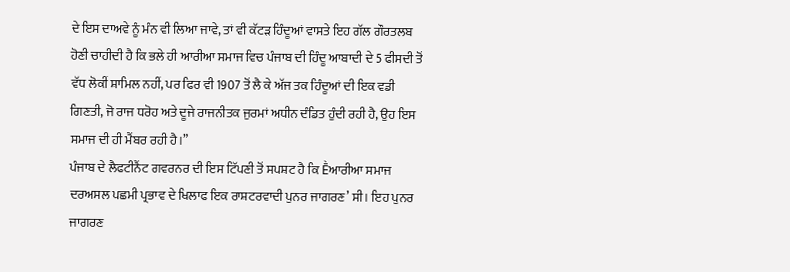ਦੇ ਇਸ ਦਾਅਵੇ ਨੂੰ ਮੰਨ ਵੀ ਲਿਆ ਜਾਵੇ, ਤਾਂ ਵੀ ਕੱਟੜ ਹਿੰਦੂਆਂ ਵਾਸਤੇ ਇਹ ਗੱਲ ਗੌਰਤਲਬ ਹੋਣੀ ਚਾਹੀਦੀ ਹੈ ਕਿ ਭਲੇ ਹੀ ਆਰੀਆ ਸਮਾਜ ਵਿਚ ਪੰਜਾਬ ਦੀ ਹਿੰਦੂ ਆਬਾਦੀ ਦੇ 5 ਫੀਸਦੀ ਤੋਂ ਵੱਧ ਲੋਕੀਂ ਸ਼ਾਮਿਲ ਨਹੀਂ, ਪਰ ਫਿਰ ਵੀ 1907 ਤੋਂ ਲੈ ਕੇ ਅੱਜ ਤਕ ਹਿੰਦੂਆਂ ਦੀ ਇਕ ਵਡੀ ਗਿਣਤੀ, ਜੋ ਰਾਜ ਧਰੋਹ ਅਤੇ ਦੂਜੇ ਰਾਜਨੀਤਕ ਜੁਰਮਾਂ ਅਧੀਨ ਦੰਡਿਤ ਹੁੰਦੀ ਰਹੀ ਹੈ, ਉਹ ਇਸ ਸਮਾਜ ਦੀ ਹੀ ਮੈਂਬਰ ਰਹੀ ਹੈ।”
ਪੰਜਾਬ ਦੇ ਲੈਫਟੀਨੈਂਟ ਗਵਰਨਰ ਦੀ ਇਸ ਟਿੱਪਣੀ ਤੋਂ ਸਪਸ਼ਟ ਹੈ ਕਿ Ḕਆਰੀਆ ਸਮਾਜ ਦਰਅਸਲ ਪਛਮੀ ਪ੍ਰਭਾਵ ਦੇ ਖਿਲਾਫ ਇਕ ਰਾਸ਼ਟਰਵਾਦੀ ਪੁਨਰ ਜਾਗਰਣ’ ਸੀ। ਇਹ ਪੁਨਰ ਜਾਗਰਣ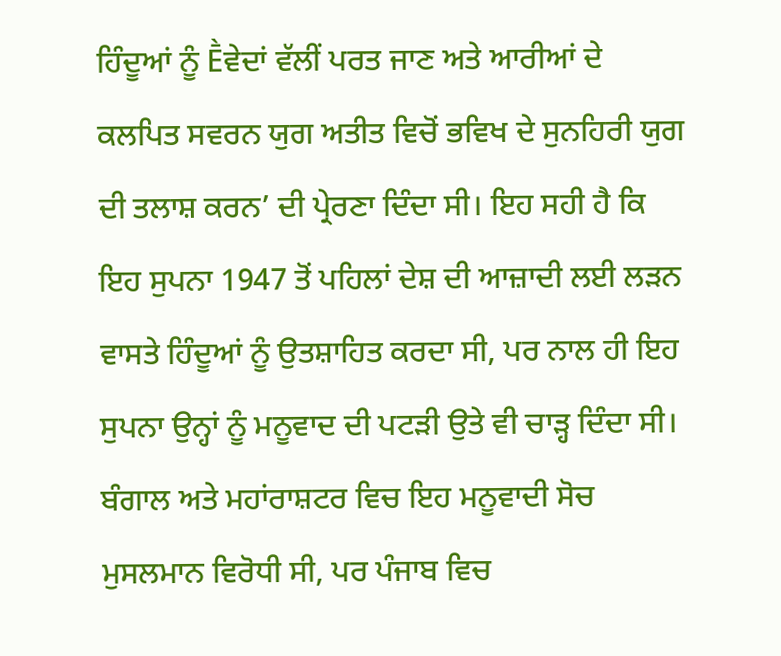ਹਿੰਦੂਆਂ ਨੂੰ Ḕਵੇਦਾਂ ਵੱਲੀਂ ਪਰਤ ਜਾਣ ਅਤੇ ਆਰੀਆਂ ਦੇ ਕਲਪਿਤ ਸਵਰਨ ਯੁਗ ਅਤੀਤ ਵਿਚੋਂ ਭਵਿਖ ਦੇ ਸੁਨਹਿਰੀ ਯੁਗ ਦੀ ਤਲਾਸ਼ ਕਰਨ’ ਦੀ ਪ੍ਰੇਰਣਾ ਦਿੰਦਾ ਸੀ। ਇਹ ਸਹੀ ਹੈ ਕਿ ਇਹ ਸੁਪਨਾ 1947 ਤੋਂ ਪਹਿਲਾਂ ਦੇਸ਼ ਦੀ ਆਜ਼ਾਦੀ ਲਈ ਲੜਨ ਵਾਸਤੇ ਹਿੰਦੂਆਂ ਨੂੰ ਉਤਸ਼ਾਹਿਤ ਕਰਦਾ ਸੀ, ਪਰ ਨਾਲ ਹੀ ਇਹ ਸੁਪਨਾ ਉਨ੍ਹਾਂ ਨੂੰ ਮਨੂਵਾਦ ਦੀ ਪਟੜੀ ਉਤੇ ਵੀ ਚਾੜ੍ਹ ਦਿੰਦਾ ਸੀ। ਬੰਗਾਲ ਅਤੇ ਮਹਾਂਰਾਸ਼ਟਰ ਵਿਚ ਇਹ ਮਨੂਵਾਦੀ ਸੋਚ ਮੁਸਲਮਾਨ ਵਿਰੋਧੀ ਸੀ, ਪਰ ਪੰਜਾਬ ਵਿਚ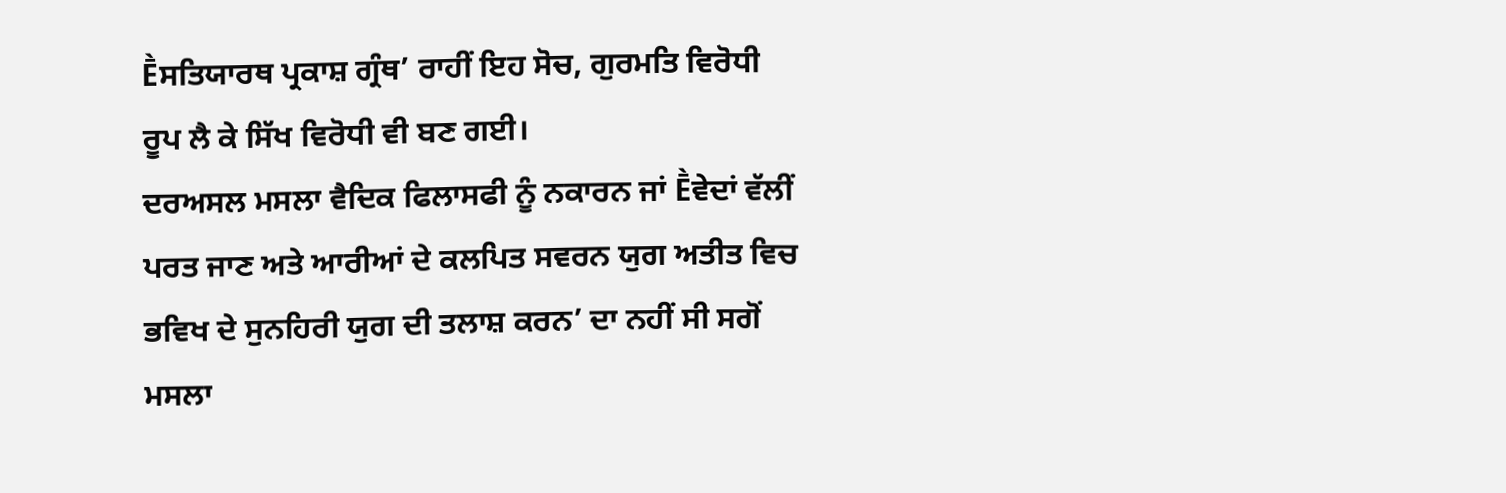Ḕਸਤਿਯਾਰਥ ਪ੍ਰਕਾਸ਼ ਗ੍ਰੰਥ’ ਰਾਹੀਂ ਇਹ ਸੋਚ, ਗੁਰਮਤਿ ਵਿਰੋਧੀ ਰੂਪ ਲੈ ਕੇ ਸਿੱਖ ਵਿਰੋਧੀ ਵੀ ਬਣ ਗਈ।
ਦਰਅਸਲ ਮਸਲਾ ਵੈਦਿਕ ਫਿਲਾਸਫੀ ਨੂੰ ਨਕਾਰਨ ਜਾਂ Ḕਵੇਦਾਂ ਵੱਲੀਂ ਪਰਤ ਜਾਣ ਅਤੇ ਆਰੀਆਂ ਦੇ ਕਲਪਿਤ ਸਵਰਨ ਯੁਗ ਅਤੀਤ ਵਿਚ ਭਵਿਖ ਦੇ ਸੁਨਹਿਰੀ ਯੁਗ ਦੀ ਤਲਾਸ਼ ਕਰਨ’ ਦਾ ਨਹੀਂ ਸੀ ਸਗੋਂ ਮਸਲਾ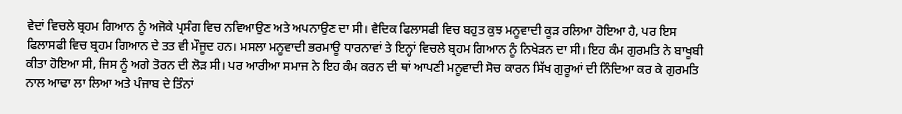ਵੇਦਾਂ ਵਿਚਲੇ ਬ੍ਰਹਮ ਗਿਆਨ ਨੂੰ ਅਜੋਕੇ ਪ੍ਰਸੰਗ ਵਿਚ ਨਵਿਆਉਣ ਅਤੇ ਅਪਨਾਉਣ ਦਾ ਸੀ। ਵੈਦਿਕ ਫਿਲਾਸਫੀ ਵਿਚ ਬਹੁਤ ਕੁਝ ਮਨੂਵਾਦੀ ਕੂੜ ਰਲਿਆ ਹੋਇਆ ਹੈ, ਪਰ ਇਸ ਫਿਲਾਸਫੀ ਵਿਚ ਬ੍ਰਹਮ ਗਿਆਨ ਦੇ ਤਤ ਵੀ ਮੌਜੂਦ ਹਨ। ਮਸਲਾ ਮਨੂਵਾਦੀ ਭਰਮਾਊ ਧਾਰਨਾਵਾਂ ਤੇ ਇਨ੍ਹਾਂ ਵਿਚਲੇ ਬ੍ਰਹਮ ਗਿਆਨ ਨੂੰ ਨਿਖੇੜਨ ਦਾ ਸੀ। ਇਹ ਕੰਮ ਗੁਰਮਤਿ ਨੇ ਬਾਖੂਬੀ ਕੀਤਾ ਹੋਇਆ ਸੀ, ਜਿਸ ਨੂੰ ਅਗੇ ਤੋਰਨ ਦੀ ਲੋੜ ਸੀ। ਪਰ ਆਰੀਆ ਸਮਾਜ ਨੇ ਇਹ ਕੰਮ ਕਰਨ ਦੀ ਥਾਂ ਆਪਣੀ ਮਨੂਵਾਦੀ ਸੋਚ ਕਾਰਨ ਸਿੱਖ ਗੁਰੂਆਂ ਦੀ ਨਿੰਦਿਆ ਕਰ ਕੇ ਗੁਰਮਤਿ ਨਾਲ ਆਢਾ ਲਾ ਲਿਆ ਅਤੇ ਪੰਜਾਬ ਦੇ ਤਿੰਨਾਂ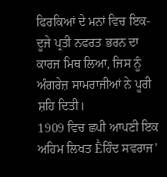ਫਿਰਕਿਆਂ ਦੇ ਮਨਾਂ ਵਿਚ ਇਕ-ਦੂਜੇ ਪ੍ਰਤੀ ਨਫਰਤ ਭਰਨ ਦਾ ਕਾਰਜ ਮਿਥ ਲਿਆ, ਜਿਸ ਨੂੰ ਅੰਗਰੇਜ਼ ਸਾਮਰਾਜੀਆਂ ਨੇ ਪੂਰੀ ਸ਼ਹਿ ਦਿਤੀ।
1909 ਵਿਚ ਛਪੀ ਆਪਣੀ ਇਕ ਅਹਿਮ ਲਿਖਤ Ḕਹਿੰਦ ਸਵਰਾਜ’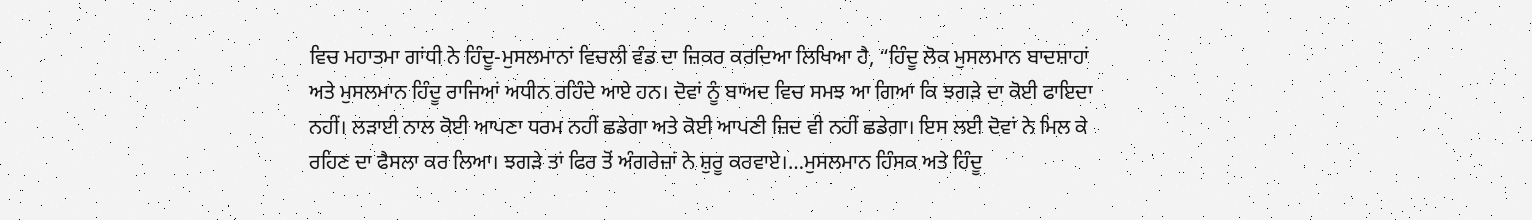ਵਿਚ ਮਹਾਤਮਾ ਗਾਂਧੀ ਨੇ ਹਿੰਦੂ-ਮੁਸਲਮਾਨਾਂ ਵਿਚਲੀ ਵੰਡ ਦਾ ਜ਼ਿਕਰ ਕਰਦਿਆ ਲਿਖਿਆ ਹੈ, “ਹਿੰਦੂ ਲੋਕ ਮੁਸਲਮਾਨ ਬਾਦਸ਼ਾਹਾਂ ਅਤੇ ਮੁਸਲਮਾਨ ਹਿੰਦੂ ਰਾਜਿਆਂ ਅਧੀਨ ਰਹਿੰਦੇ ਆਏ ਹਨ। ਦੋਵਾਂ ਨੂੰ ਬਾਅਦ ਵਿਚ ਸਮਝ ਆ ਗਿਆ ਕਿ ਝਗੜੇ ਦਾ ਕੋਈ ਫਾਇਦਾ ਨਹੀਂ। ਲੜਾਈ ਨਾਲ ਕੋਈ ਆਪਣਾ ਧਰਮ ਨਹੀਂ ਛਡੇਗਾ ਅਤੇ ਕੋਈ ਆਪਣੀ ਜ਼ਿਦ ਵੀ ਨਹੀਂ ਛਡੇਗਾ। ਇਸ ਲਈ ਦੋਵਾਂ ਨੇ ਮਿਲ ਕੇ ਰਹਿਣ ਦਾ ਫੈਸਲਾ ਕਰ ਲਿਆ। ਝਗੜੇ ਤਾਂ ਫਿਰ ਤੋਂ ਅੰਗਰੇਜ਼ਾਂ ਨੇ ਸ਼ੁਰੂ ਕਰਵਾਏ।…ਮੁਸਲਮਾਨ ਹਿੰਸਕ ਅਤੇ ਹਿੰਦੂ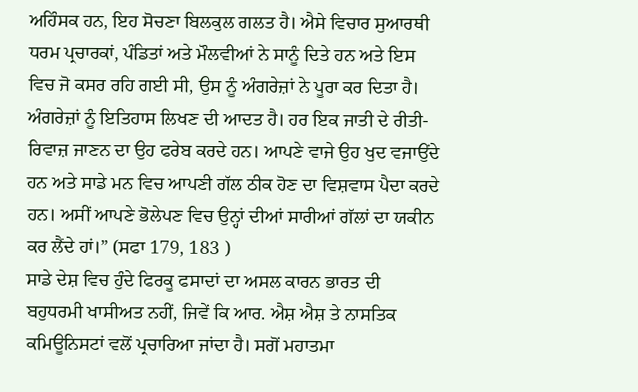ਅਹਿੰਸਕ ਹਨ, ਇਹ ਸੋਚਣਾ ਬਿਲਕੁਲ ਗਲਤ ਹੈ। ਐਸੇ ਵਿਚਾਰ ਸੁਆਰਥੀ ਧਰਮ ਪ੍ਰਚਾਰਕਾਂ, ਪੰਡਿਤਾਂ ਅਤੇ ਮੌਲਵੀਆਂ ਨੇ ਸਾਨੂੰ ਦਿਤੇ ਹਨ ਅਤੇ ਇਸ ਵਿਚ ਜੋ ਕਸਰ ਰਹਿ ਗਈ ਸੀ, ਉਸ ਨੂੰ ਅੰਗਰੇਜ਼ਾਂ ਨੇ ਪੂਰਾ ਕਰ ਦਿਤਾ ਹੈ। ਅੰਗਰੇਜ਼ਾਂ ਨੂੰ ਇਤਿਹਾਸ ਲਿਖਣ ਦੀ ਆਦਤ ਹੈ। ਹਰ ਇਕ ਜਾਤੀ ਦੇ ਰੀਤੀ-ਰਿਵਾਜ਼ ਜਾਣਨ ਦਾ ਉਹ ਫਰੇਬ ਕਰਦੇ ਹਨ। ਆਪਣੇ ਵਾਜੇ ਉਹ ਖੁਦ ਵਜਾਉਂਦੇ ਹਨ ਅਤੇ ਸਾਡੇ ਮਨ ਵਿਚ ਆਪਣੀ ਗੱਲ ਠੀਕ ਹੋਣ ਦਾ ਵਿਸ਼ਵਾਸ ਪੈਦਾ ਕਰਦੇ ਹਨ। ਅਸੀਂ ਆਪਣੇ ਭੋਲੇਪਣ ਵਿਚ ਉਨ੍ਹਾਂ ਦੀਆਂ ਸਾਰੀਆਂ ਗੱਲਾਂ ਦਾ ਯਕੀਨ ਕਰ ਲੈਂਦੇ ਹਾਂ।” (ਸਫਾ 179, 183 )
ਸਾਡੇ ਦੇਸ਼ ਵਿਚ ਹੁੰਦੇ ਫਿਰਕੂ ਫਸਾਦਾਂ ਦਾ ਅਸਲ ਕਾਰਨ ਭਾਰਤ ਦੀ ਬਹੁਧਰਮੀ ਖਾਸੀਅਤ ਨਹੀਂ, ਜਿਵੇਂ ਕਿ ਆਰ. ਐਸ਼ ਐਸ਼ ਤੇ ਨਾਸਤਿਕ ਕਮਿਊਨਿਸਟਾਂ ਵਲੋਂ ਪ੍ਰਚਾਰਿਆ ਜਾਂਦਾ ਹੈ। ਸਗੋਂ ਮਹਾਤਮਾ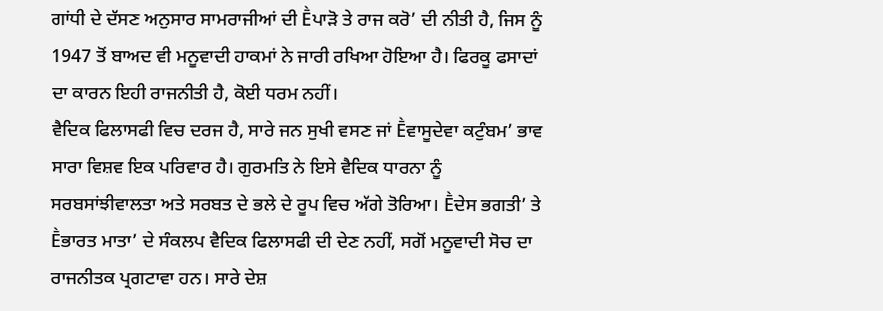ਗਾਂਧੀ ਦੇ ਦੱਸਣ ਅਨੁਸਾਰ ਸਾਮਰਾਜੀਆਂ ਦੀ Ḕਪਾੜੋ ਤੇ ਰਾਜ ਕਰੋ’ ਦੀ ਨੀਤੀ ਹੈ, ਜਿਸ ਨੂੰ 1947 ਤੋਂ ਬਾਅਦ ਵੀ ਮਨੂਵਾਦੀ ਹਾਕਮਾਂ ਨੇ ਜਾਰੀ ਰਖਿਆ ਹੋਇਆ ਹੈ। ਫਿਰਕੂ ਫਸਾਦਾਂ ਦਾ ਕਾਰਨ ਇਹੀ ਰਾਜਨੀਤੀ ਹੈ, ਕੋਈ ਧਰਮ ਨਹੀਂ।
ਵੈਦਿਕ ਫਿਲਾਸਫੀ ਵਿਚ ਦਰਜ ਹੈ, ਸਾਰੇ ਜਨ ਸੁਖੀ ਵਸਣ ਜਾਂ Ḕਵਾਸੂਦੇਵਾ ਕਟੁੰਬਮ’ ਭਾਵ ਸਾਰਾ ਵਿਸ਼ਵ ਇਕ ਪਰਿਵਾਰ ਹੈ। ਗੁਰਮਤਿ ਨੇ ਇਸੇ ਵੈਦਿਕ ਧਾਰਨਾ ਨੂੰ ਸਰਬਸਾਂਝੀਵਾਲਤਾ ਅਤੇ ਸਰਬਤ ਦੇ ਭਲੇ ਦੇ ਰੂਪ ਵਿਚ ਅੱਗੇ ਤੋਰਿਆ। Ḕਦੇਸ ਭਗਤੀ’ ਤੇ Ḕਭਾਰਤ ਮਾਤਾ’ ਦੇ ਸੰਕਲਪ ਵੈਦਿਕ ਫਿਲਾਸਫੀ ਦੀ ਦੇਣ ਨਹੀਂ, ਸਗੋਂ ਮਨੂਵਾਦੀ ਸੋਚ ਦਾ ਰਾਜਨੀਤਕ ਪ੍ਰਗਟਾਵਾ ਹਨ। ਸਾਰੇ ਦੇਸ਼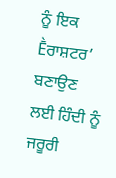ਨੂੰ ਇਕ Ḕਰਾਸ਼ਟਰ’ ਬਣਾਉਣ ਲਈ ਹਿੰਦੀ ਨੂੰ ਜਰੂਰੀ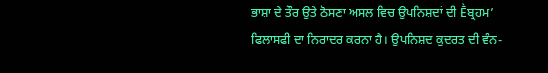ਭਾਸ਼ਾ ਦੇ ਤੌਰ ਉਤੇ ਠੋਸਣਾ ਅਸਲ ਵਿਚ ਉਪਨਿਸ਼ਦਾਂ ਦੀ Ḕਬ੍ਰਹਮ’ ਫਿਲਾਸਫੀ ਦਾ ਨਿਰਾਦਰ ਕਰਨਾ ਹੈ। ਉਪਨਿਸ਼ਦ ਕੁਦਰਤ ਦੀ ਵੰਨ-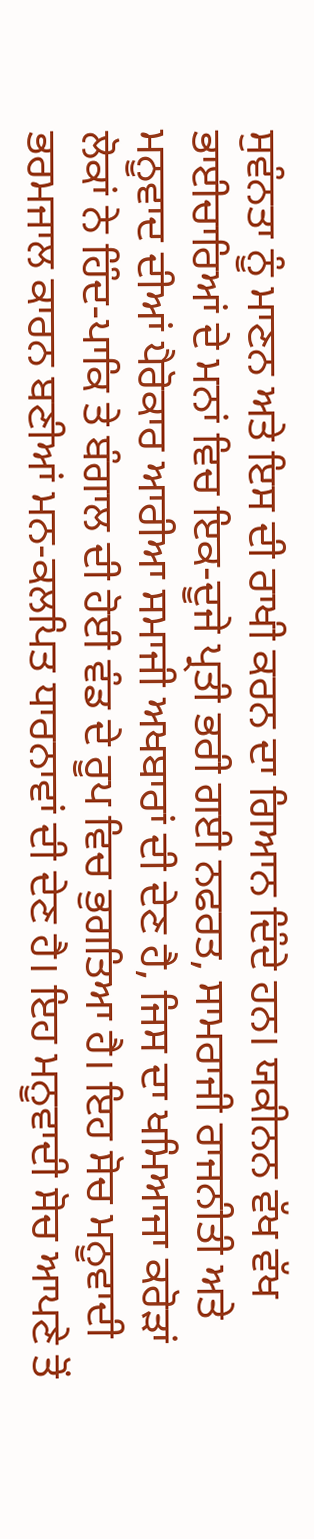ਸੁਵੰਨਤਾ ਨੂੰ ਮਾਣਨ ਅਤੇ ਇਸ ਦੀ ਰਾਖੀ ਕਰਨ ਦਾ ਗਿਆਨ ਦਿੰਦੇ ਹਨ। ਯਕੀਨਨ ਵੱਖ ਵੱਖ ਭਾਈਚਾਰਿਆਂ ਦੇ ਮਨਾਂ ਵਿਚ ਇਕ-ਦੂਜੇ ਪ੍ਰਤੀ ਭਰੀ ਗਈ ਨਫਰਤ, ਸਾਮਰਾਜੀ ਰਾਜਨੀਤੀ ਅਤੇ ਮਨੂਵਾਦ ਦੀਆਂ ਪੈਰੋਕਾਰ ਆਰੀਆ ਸਮਾਜੀ ਅਖਬਾਰਾਂ ਦੀ ਦੇਣ ਹੈ, ਜਿਸ ਦਾ ਖਮਿਆਜਾ ਕਰੋੜਾਂ ਲੋਕਾਂ ਨੇ ਹਿੰਦ-ਪਾਕਿ ਤੇ ਬੰਗਾਲ ਦੀ ਹੋਈ ਵੰਡ ਦੇ ਰੂਪ ਵਿਚ ਭੁਗਤਿਆ ਹੈ। ਇਹ ਸੋਚ ਮਨੂਵਾਦੀ ਭਰਮਜਾਲ ਕਾਰਨ ਬਣੀਆਂ ਮਨ-ਕਲਪਿਤ ਧਾਰਨਾਵਾਂ ਦੀ ਦੇਣ ਹੈ। ਇਹ ਮਨੂਵਾਦੀ ਸੋਚ ਆਪਣੇ ਤੋਂ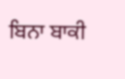ਬਿਨਾ ਬਾਕੀ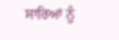ਸਾਰਿਆਂ ਨੂੰ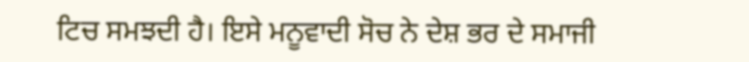ਟਿਚ ਸਮਝਦੀ ਹੈ। ਇਸੇ ਮਨੂਵਾਦੀ ਸੋਚ ਨੇ ਦੇਸ਼ ਭਰ ਦੇ ਸਮਾਜੀ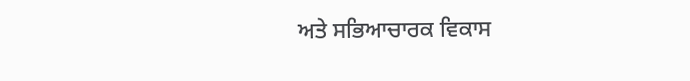ਅਤੇ ਸਭਿਆਚਾਰਕ ਵਿਕਾਸ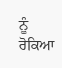ਨੂੰ ਰੋਕਿਆ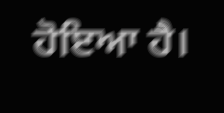ਹੋਇਆ ਹੈ।